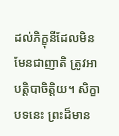ដល់ភិក្ខុនីដែលមិនមែនជាញាតិ ត្រូវអាបត្តិបាចិត្តិយ។ សិក្ខាបទនេះ ព្រះដ៏មាន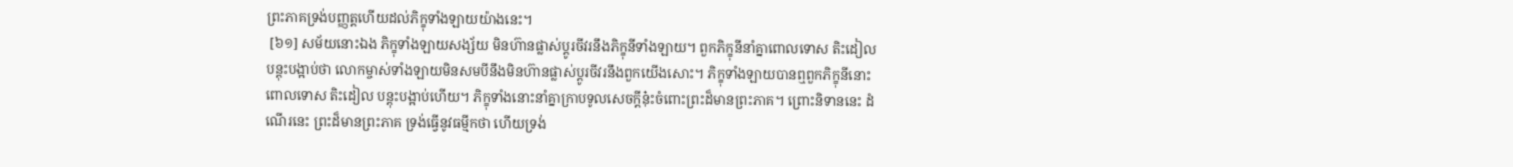ព្រះភាគទ្រង់បញ្ញត្តហើយដល់ភិក្ខុទាំងឡាយយ៉ាងនេះ។
 [៦១] សម័យនោះឯង ភិក្ខុទាំងឡាយសង្ស័យ មិនហ៊ានផ្លាស់ប្តូរចីវរនឹងភិក្ខុនីទាំងឡាយ។ ពួកភិក្ខុនីនាំគ្នាពោលទោស តិះដៀល បន្តុះបង្អាប់ថា លោកម្ចាស់ទាំងឡាយមិនសមបីនឹងមិនហ៊ានផ្លាស់ប្តូរចីវរនឹងពួកយើងសោះ។ ភិក្ខុទាំងឡាយបានឮពួកភិក្ខុនីនោះពោលទោស តិះដៀល បន្តុះបង្អាប់ហើយ។ ភិក្ខុទាំងនោះនាំគ្នាក្រាបទូលសេចក្តីនុ៎ះចំពោះព្រះដ៏មានព្រះភាគ។ ព្រោះនិទាននេះ ដំណើរនេះ ព្រះដ៏មានព្រះភាគ ទ្រង់ធ្វើនូវធម្មីកថា ហើយទ្រង់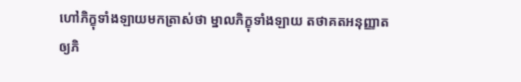ហៅភិក្ខុទាំងឡាយមកត្រាស់ថា ម្នាលភិក្ខុទាំងឡាយ តថាគតអនុញ្ញាតឲ្យភិ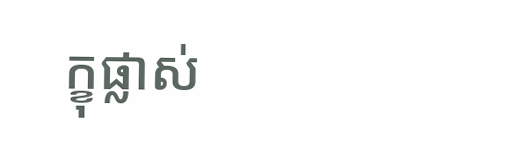ក្ខុផ្លាស់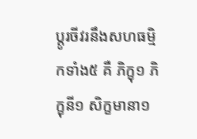ប្តូរចីវរនឹងសហធម្មិកទាំង៥ គឺ ភិក្ខុ១ ភិក្ខុនី១ សិក្ខមានា១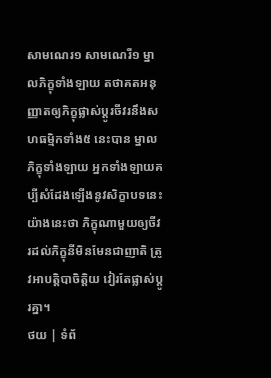សាមណេរ១ សាមណេរី១ ម្នាលភិក្ខុទាំងឡាយ តថាគតអនុញ្ញាតឲ្យភិក្ខុផ្លាស់ប្តូរចីវរនឹងសហធម្មិកទាំង៥ នេះបាន ម្នាលភិក្ខុទាំងឡាយ អ្នកទាំងឡាយគប្បីសំដែងឡើងនូវសិក្ខាបទនេះយ៉ាងនេះថា ភិក្ខុណាមួយឲ្យចីវរដល់ភិក្ខុនីមិនមែនជាញាតិ ត្រូវអាបត្តិបាចិត្តិយ វៀរតែផ្លាស់ប្តូរគ្នា។
ថយ | ទំព័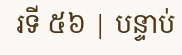រទី ៥៦ | បន្ទាប់